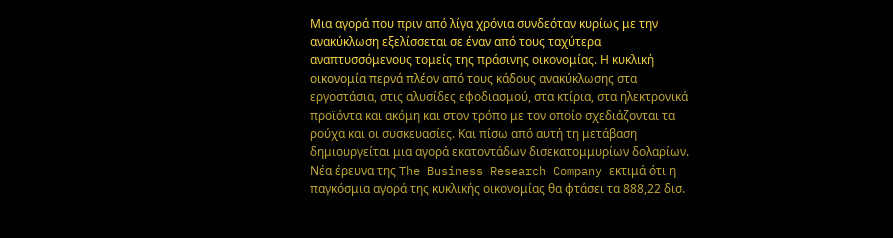Μια αγορά που πριν από λίγα χρόνια συνδεόταν κυρίως με την ανακύκλωση εξελίσσεται σε έναν από τους ταχύτερα αναπτυσσόμενους τομείς της πράσινης οικονομίας. Η κυκλική οικονομία περνά πλέον από τους κάδους ανακύκλωσης στα εργοστάσια, στις αλυσίδες εφοδιασμού, στα κτίρια, στα ηλεκτρονικά προϊόντα και ακόμη και στον τρόπο με τον οποίο σχεδιάζονται τα ρούχα και οι συσκευασίες. Και πίσω από αυτή τη μετάβαση δημιουργείται μια αγορά εκατοντάδων δισεκατομμυρίων δολαρίων.
Νέα έρευνα της The Business Research Company εκτιμά ότι η παγκόσμια αγορά της κυκλικής οικονομίας θα φτάσει τα 888,22 δισ.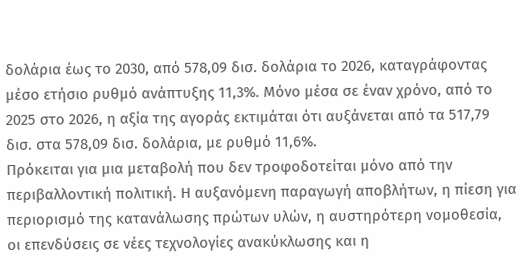δολάρια έως το 2030, από 578,09 δισ. δολάρια το 2026, καταγράφοντας μέσο ετήσιο ρυθμό ανάπτυξης 11,3%. Μόνο μέσα σε έναν χρόνο, από το 2025 στο 2026, η αξία της αγοράς εκτιμάται ότι αυξάνεται από τα 517,79 δισ. στα 578,09 δισ. δολάρια, με ρυθμό 11,6%.
Πρόκειται για μια μεταβολή που δεν τροφοδοτείται μόνο από την περιβαλλοντική πολιτική. Η αυξανόμενη παραγωγή αποβλήτων, η πίεση για περιορισμό της κατανάλωσης πρώτων υλών, η αυστηρότερη νομοθεσία, οι επενδύσεις σε νέες τεχνολογίες ανακύκλωσης και η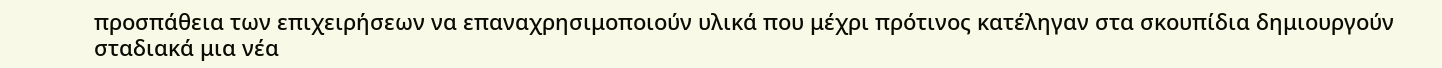προσπάθεια των επιχειρήσεων να επαναχρησιμοποιούν υλικά που μέχρι πρότινος κατέληγαν στα σκουπίδια δημιουργούν σταδιακά μια νέα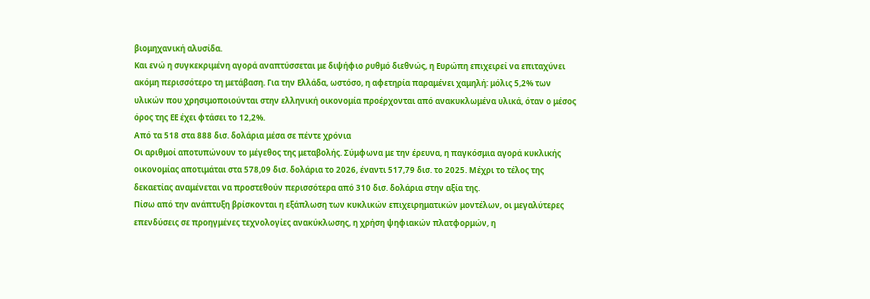βιομηχανική αλυσίδα.
Και ενώ η συγκεκριμένη αγορά αναπτύσσεται με διψήφιο ρυθμό διεθνώς, η Ευρώπη επιχειρεί να επιταχύνει ακόμη περισσότερο τη μετάβαση. Για την Ελλάδα, ωστόσο, η αφετηρία παραμένει χαμηλή: μόλις 5,2% των υλικών που χρησιμοποιούνται στην ελληνική οικονομία προέρχονται από ανακυκλωμένα υλικά, όταν ο μέσος όρος της ΕΕ έχει φτάσει το 12,2%.
Από τα 518 στα 888 δισ. δολάρια μέσα σε πέντε χρόνια
Οι αριθμοί αποτυπώνουν το μέγεθος της μεταβολής. Σύμφωνα με την έρευνα, η παγκόσμια αγορά κυκλικής οικονομίας αποτιμάται στα 578,09 δισ. δολάρια το 2026, έναντι 517,79 δισ. το 2025. Μέχρι το τέλος της δεκαετίας αναμένεται να προστεθούν περισσότερα από 310 δισ. δολάρια στην αξία της.
Πίσω από την ανάπτυξη βρίσκονται η εξάπλωση των κυκλικών επιχειρηματικών μοντέλων, οι μεγαλύτερες επενδύσεις σε προηγμένες τεχνολογίες ανακύκλωσης, η χρήση ψηφιακών πλατφορμών, η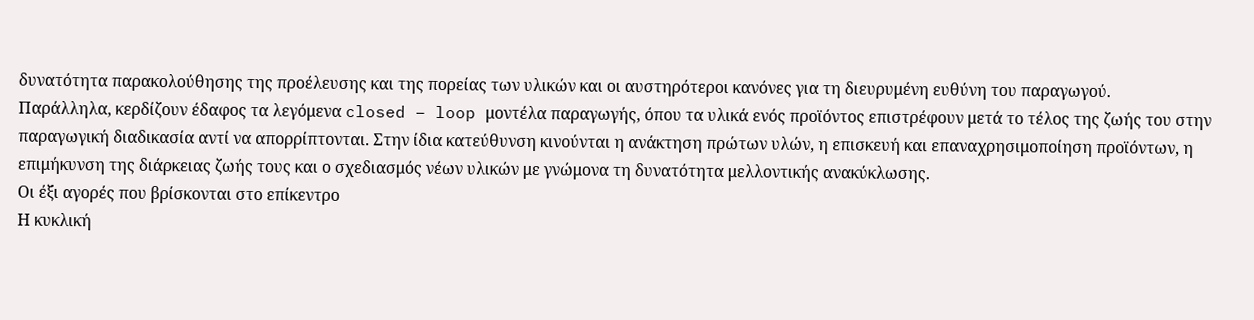δυνατότητα παρακολούθησης της προέλευσης και της πορείας των υλικών και οι αυστηρότεροι κανόνες για τη διευρυμένη ευθύνη του παραγωγού.
Παράλληλα, κερδίζουν έδαφος τα λεγόμενα closed – loop μοντέλα παραγωγής, όπου τα υλικά ενός προϊόντος επιστρέφουν μετά το τέλος της ζωής του στην παραγωγική διαδικασία αντί να απορρίπτονται. Στην ίδια κατεύθυνση κινούνται η ανάκτηση πρώτων υλών, η επισκευή και επαναχρησιμοποίηση προϊόντων, η επιμήκυνση της διάρκειας ζωής τους και ο σχεδιασμός νέων υλικών με γνώμονα τη δυνατότητα μελλοντικής ανακύκλωσης.
Οι έξι αγορές που βρίσκονται στο επίκεντρο
Η κυκλική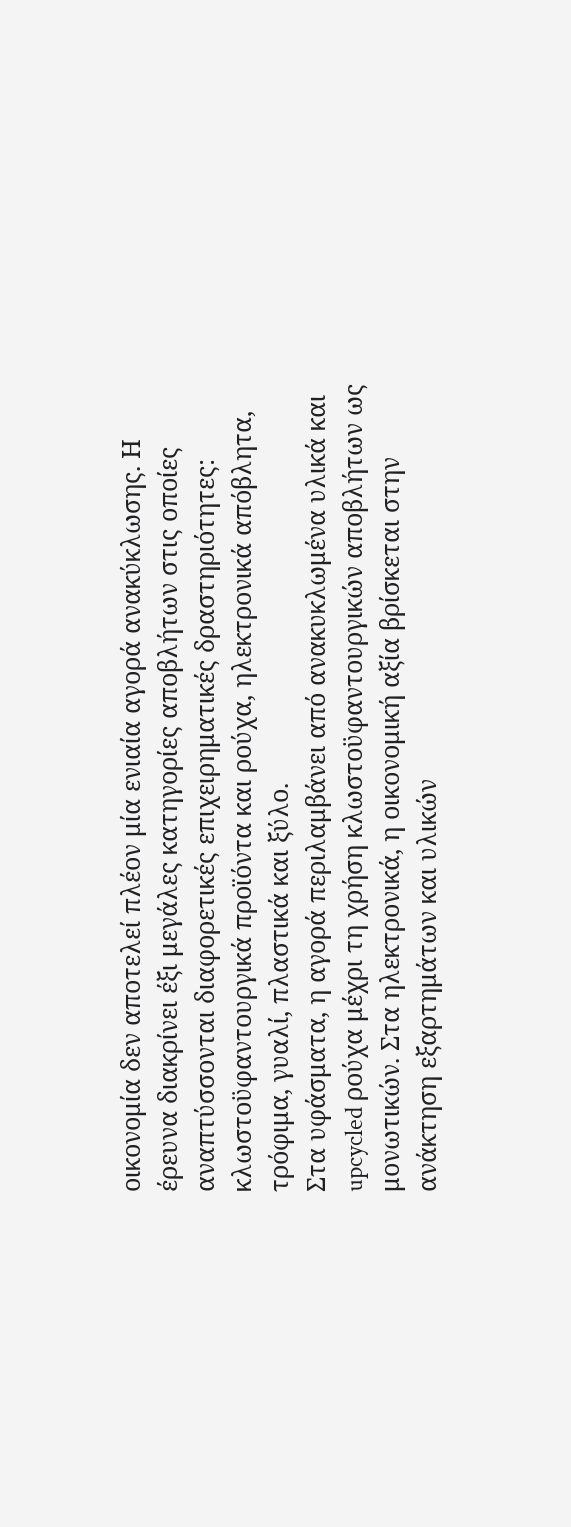οικονομία δεν αποτελεί πλέον μία ενιαία αγορά ανακύκλωσης. Η έρευνα διακρίνει έξι μεγάλες κατηγορίες αποβλήτων στις οποίες αναπτύσσονται διαφορετικές επιχειρηματικές δραστηριότητες: κλωστοϋφαντουργικά προϊόντα και ρούχα, ηλεκτρονικά απόβλητα, τρόφιμα, γυαλί, πλαστικά και ξύλο.
Στα υφάσματα, η αγορά περιλαμβάνει από ανακυκλωμένα υλικά και upcycled ρούχα μέχρι τη χρήση κλωστοϋφαντουργικών αποβλήτων ως μονωτικών. Στα ηλεκτρονικά, η οικονομική αξία βρίσκεται στην ανάκτηση εξαρτημάτων και υλικών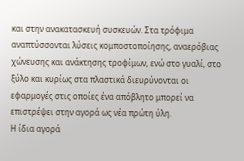και στην ανακατασκευή συσκευών. Στα τρόφιμα αναπτύσσονται λύσεις κομποστοποίησης, αναερόβιας χώνευσης και ανάκτησης τροφίμων, ενώ στο γυαλί, στο ξύλο και κυρίως στα πλαστικά διευρύνονται οι εφαρμογές στις οποίες ένα απόβλητο μπορεί να επιστρέψει στην αγορά ως νέα πρώτη ύλη.
Η ίδια αγορά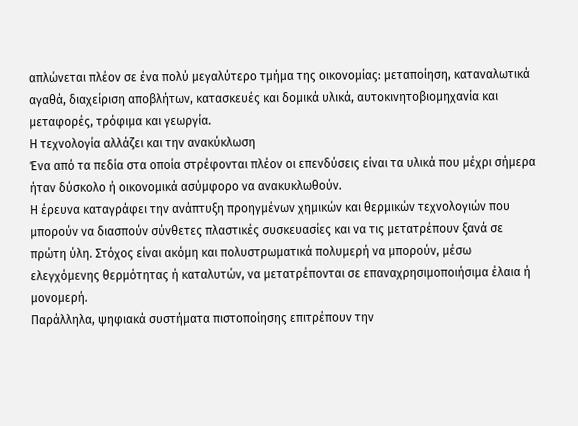απλώνεται πλέον σε ένα πολύ μεγαλύτερο τμήμα της οικονομίας: μεταποίηση, καταναλωτικά αγαθά, διαχείριση αποβλήτων, κατασκευές και δομικά υλικά, αυτοκινητοβιομηχανία και μεταφορές, τρόφιμα και γεωργία.
Η τεχνολογία αλλάζει και την ανακύκλωση
Ένα από τα πεδία στα οποία στρέφονται πλέον οι επενδύσεις είναι τα υλικά που μέχρι σήμερα ήταν δύσκολο ή οικονομικά ασύμφορο να ανακυκλωθούν.
Η έρευνα καταγράφει την ανάπτυξη προηγμένων χημικών και θερμικών τεχνολογιών που μπορούν να διασπούν σύνθετες πλαστικές συσκευασίες και να τις μετατρέπουν ξανά σε πρώτη ύλη. Στόχος είναι ακόμη και πολυστρωματικά πολυμερή να μπορούν, μέσω ελεγχόμενης θερμότητας ή καταλυτών, να μετατρέπονται σε επαναχρησιμοποιήσιμα έλαια ή μονομερή.
Παράλληλα, ψηφιακά συστήματα πιστοποίησης επιτρέπουν την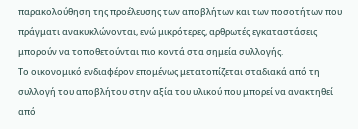παρακολούθηση της προέλευσης των αποβλήτων και των ποσοτήτων που πράγματι ανακυκλώνονται, ενώ μικρότερες, αρθρωτές εγκαταστάσεις μπορούν να τοποθετούνται πιο κοντά στα σημεία συλλογής.
Το οικονομικό ενδιαφέρον επομένως μετατοπίζεται σταδιακά από τη συλλογή του αποβλήτου στην αξία του υλικού που μπορεί να ανακτηθεί από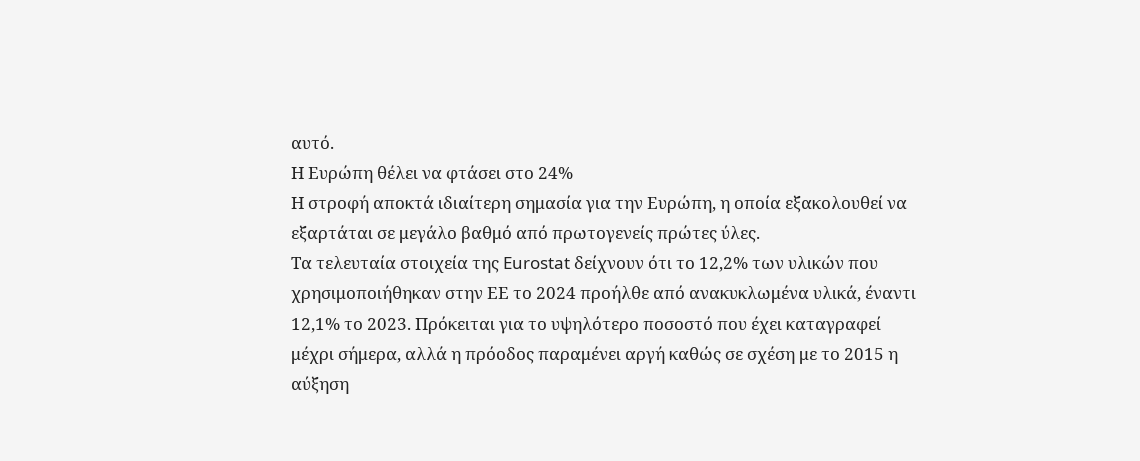αυτό.
Η Ευρώπη θέλει να φτάσει στο 24%
Η στροφή αποκτά ιδιαίτερη σημασία για την Ευρώπη, η οποία εξακολουθεί να εξαρτάται σε μεγάλο βαθμό από πρωτογενείς πρώτες ύλες.
Τα τελευταία στοιχεία της Eurostat δείχνουν ότι το 12,2% των υλικών που χρησιμοποιήθηκαν στην ΕΕ το 2024 προήλθε από ανακυκλωμένα υλικά, έναντι 12,1% το 2023. Πρόκειται για το υψηλότερο ποσοστό που έχει καταγραφεί μέχρι σήμερα, αλλά η πρόοδος παραμένει αργή καθώς σε σχέση με το 2015 η αύξηση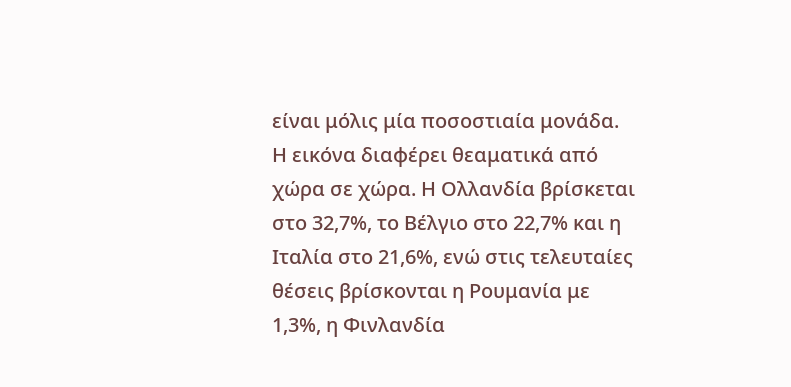είναι μόλις μία ποσοστιαία μονάδα.
Η εικόνα διαφέρει θεαματικά από χώρα σε χώρα. Η Ολλανδία βρίσκεται στο 32,7%, το Βέλγιο στο 22,7% και η Ιταλία στο 21,6%, ενώ στις τελευταίες θέσεις βρίσκονται η Ρουμανία με 1,3%, η Φινλανδία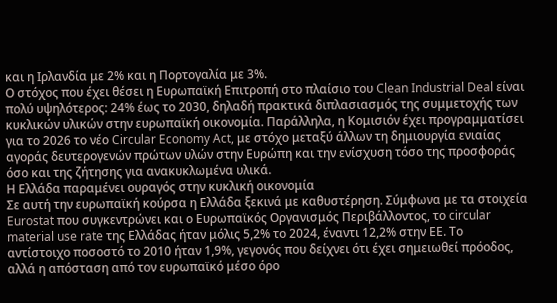και η Ιρλανδία με 2% και η Πορτογαλία με 3%.
Ο στόχος που έχει θέσει η Ευρωπαϊκή Επιτροπή στο πλαίσιο του Clean Industrial Deal είναι πολύ υψηλότερος: 24% έως το 2030, δηλαδή πρακτικά διπλασιασμός της συμμετοχής των κυκλικών υλικών στην ευρωπαϊκή οικονομία. Παράλληλα, η Κομισιόν έχει προγραμματίσει για το 2026 το νέο Circular Economy Act, με στόχο μεταξύ άλλων τη δημιουργία ενιαίας αγοράς δευτερογενών πρώτων υλών στην Ευρώπη και την ενίσχυση τόσο της προσφοράς όσο και της ζήτησης για ανακυκλωμένα υλικά.
Η Ελλάδα παραμένει ουραγός στην κυκλική οικονομία
Σε αυτή την ευρωπαϊκή κούρσα η Ελλάδα ξεκινά με καθυστέρηση. Σύμφωνα με τα στοιχεία Eurostat που συγκεντρώνει και ο Ευρωπαϊκός Οργανισμός Περιβάλλοντος, το circular material use rate της Ελλάδας ήταν μόλις 5,2% το 2024, έναντι 12,2% στην ΕΕ. Το αντίστοιχο ποσοστό το 2010 ήταν 1,9%, γεγονός που δείχνει ότι έχει σημειωθεί πρόοδος, αλλά η απόσταση από τον ευρωπαϊκό μέσο όρο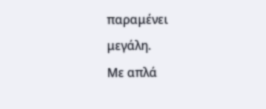παραμένει μεγάλη.
Με απλά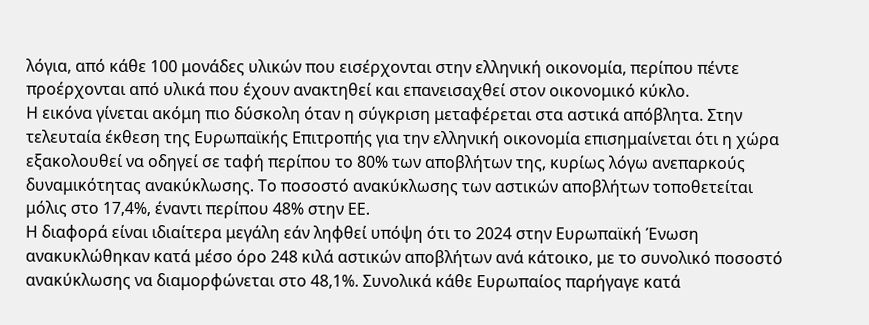λόγια, από κάθε 100 μονάδες υλικών που εισέρχονται στην ελληνική οικονομία, περίπου πέντε προέρχονται από υλικά που έχουν ανακτηθεί και επανεισαχθεί στον οικονομικό κύκλο.
Η εικόνα γίνεται ακόμη πιο δύσκολη όταν η σύγκριση μεταφέρεται στα αστικά απόβλητα. Στην τελευταία έκθεση της Ευρωπαϊκής Επιτροπής για την ελληνική οικονομία επισημαίνεται ότι η χώρα εξακολουθεί να οδηγεί σε ταφή περίπου το 80% των αποβλήτων της, κυρίως λόγω ανεπαρκούς δυναμικότητας ανακύκλωσης. Το ποσοστό ανακύκλωσης των αστικών αποβλήτων τοποθετείται μόλις στο 17,4%, έναντι περίπου 48% στην ΕΕ.
Η διαφορά είναι ιδιαίτερα μεγάλη εάν ληφθεί υπόψη ότι το 2024 στην Ευρωπαϊκή Ένωση ανακυκλώθηκαν κατά μέσο όρο 248 κιλά αστικών αποβλήτων ανά κάτοικο, με το συνολικό ποσοστό ανακύκλωσης να διαμορφώνεται στο 48,1%. Συνολικά κάθε Ευρωπαίος παρήγαγε κατά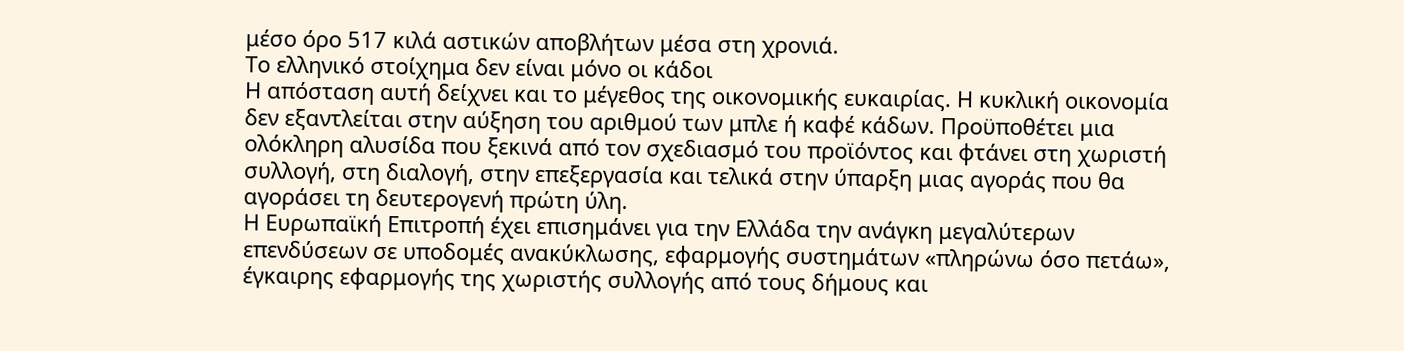μέσο όρο 517 κιλά αστικών αποβλήτων μέσα στη χρονιά.
Το ελληνικό στοίχημα δεν είναι μόνο οι κάδοι
Η απόσταση αυτή δείχνει και το μέγεθος της οικονομικής ευκαιρίας. Η κυκλική οικονομία δεν εξαντλείται στην αύξηση του αριθμού των μπλε ή καφέ κάδων. Προϋποθέτει μια ολόκληρη αλυσίδα που ξεκινά από τον σχεδιασμό του προϊόντος και φτάνει στη χωριστή συλλογή, στη διαλογή, στην επεξεργασία και τελικά στην ύπαρξη μιας αγοράς που θα αγοράσει τη δευτερογενή πρώτη ύλη.
Η Ευρωπαϊκή Επιτροπή έχει επισημάνει για την Ελλάδα την ανάγκη μεγαλύτερων επενδύσεων σε υποδομές ανακύκλωσης, εφαρμογής συστημάτων «πληρώνω όσο πετάω», έγκαιρης εφαρμογής της χωριστής συλλογής από τους δήμους και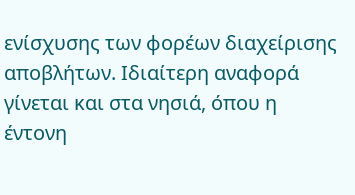ενίσχυσης των φορέων διαχείρισης αποβλήτων. Ιδιαίτερη αναφορά γίνεται και στα νησιά, όπου η έντονη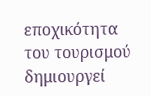εποχικότητα του τουρισμού δημιουργεί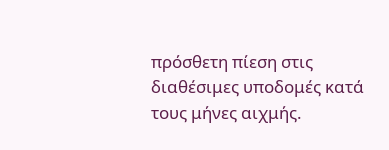πρόσθετη πίεση στις διαθέσιμες υποδομές κατά τους μήνες αιχμής.